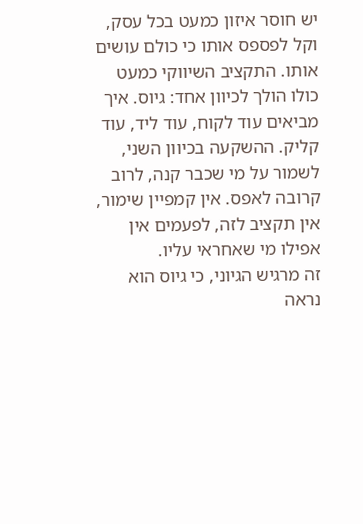יש חוסר איזון כמעט בכל עסק, וקל לפספס אותו כי כולם עושים אותו. התקציב השיווקי כמעט כולו הולך לכיוון אחד: גיוס. איך מביאים עוד לקוח, עוד ליד, עוד קליק. ההשקעה בכיוון השני, לשמור על מי שכבר קנה, לרוב קרובה לאפס. אין קמפיין שימור, אין תקציב לזה, לפעמים אין אפילו מי שאחראי עליו.
זה מרגיש הגיוני, כי גיוס הוא נראה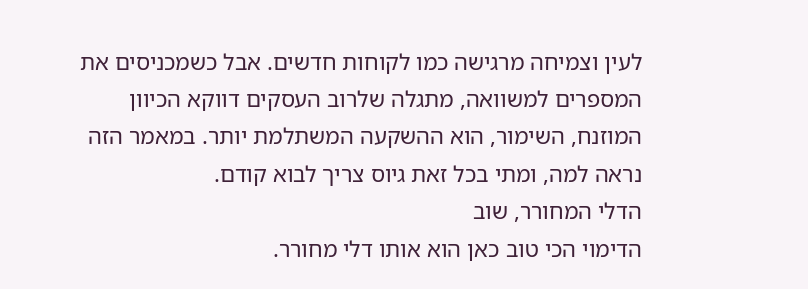לעין וצמיחה מרגישה כמו לקוחות חדשים. אבל כשמכניסים את המספרים למשוואה, מתגלה שלרוב העסקים דווקא הכיוון המוזנח, השימור, הוא ההשקעה המשתלמת יותר. במאמר הזה נראה למה, ומתי בכל זאת גיוס צריך לבוא קודם.
הדלי המחורר, שוב
הדימוי הכי טוב כאן הוא אותו דלי מחורר.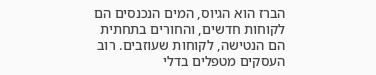הברז הוא הגיוס, המים הנכנסים הם לקוחות חדשים, והחורים בתחתית הם הנטישה, לקוחות שעוזבים. רוב העסקים מטפלים בדלי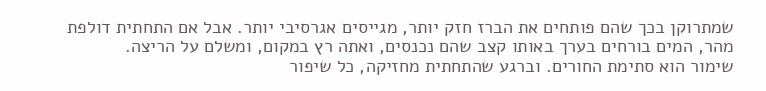שמתרוקן בכך שהם פותחים את הברז חזק יותר, מגייסים אגרסיבי יותר. אבל אם התחתית דולפת מהר, המים בורחים בערך באותו קצב שהם נכנסים, ואתה רץ במקום, ומשלם על הריצה.
שימור הוא סתימת החורים. וברגע שהתחתית מחזיקה, כל שיפור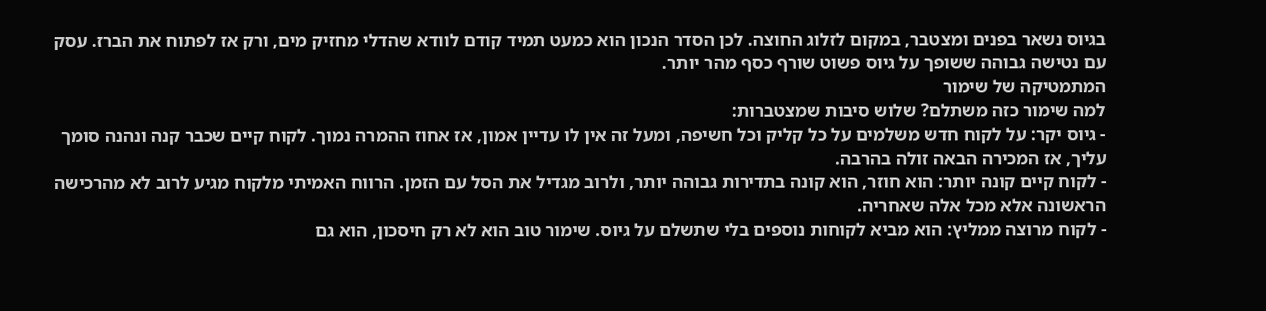בגיוס נשאר בפנים ומצטבר, במקום לזלוג החוצה. לכן הסדר הנכון הוא כמעט תמיד קודם לוודא שהדלי מחזיק מים, ורק אז לפתוח את הברז. עסק עם נטישה גבוהה ששופך על גיוס פשוט שורף כסף מהר יותר.
המתמטיקה של שימור
למה שימור כזה משתלם? שלוש סיבות שמצטברות:
- גיוס יקר: על לקוח חדש משלמים על כל קליק וכל חשיפה, ומעל זה אין לו עדיין אמון, אז אחוז ההמרה נמוך. לקוח קיים שכבר קנה ונהנה סומך עליך, אז המכירה הבאה זולה בהרבה.
- לקוח קיים קונה יותר: הוא חוזר, הוא קונה בתדירות גבוהה יותר, ולרוב מגדיל את הסל עם הזמן. הרווח האמיתי מלקוח מגיע לרוב לא מהרכישה הראשונה אלא מכל אלה שאחריה.
- לקוח מרוצה ממליץ: הוא מביא לקוחות נוספים בלי שתשלם על גיוס. שימור טוב הוא לא רק חיסכון, הוא גם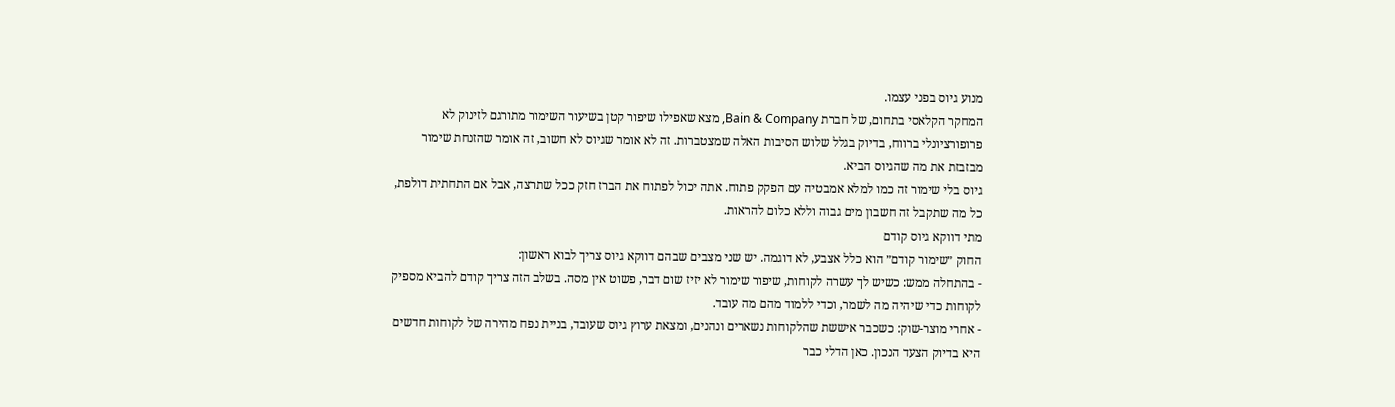מנוע גיוס בפני עצמו.
המחקר הקלאסי בתחום, של חברת Bain & Company, מצא שאפילו שיפור קטן בשיעור השימור מתורגם לזינוק לא פרופורציונלי ברווח, בדיוק בגלל שלוש הסיבות האלה שמצטברות. זה לא אומר שגיוס לא חשוב, זה אומר שהזנחת שימור מבזבזת את מה שהגיוס הביא.
גיוס בלי שימור זה כמו למלא אמבטיה עם הפקק פתוח. אתה יכול לפתוח את הברז חזק ככל שתרצה, אבל אם התחתית דולפת, כל מה שתקבל זה חשבון מים גבוה וללא כלום להראות.
מתי דווקא גיוס קודם
החוק ״שימור קודם״ הוא כלל אצבע, לא דוגמה. יש שני מצבים שבהם דווקא גיוס צריך לבוא ראשון:
- בהתחלה ממש: כשיש לך עשרה לקוחות, שיפור שימור לא יזיז שום דבר, פשוט אין מסה. בשלב הזה צריך קודם להביא מספיק לקוחות כדי שיהיה מה לשמר, וכדי ללמוד מהם מה עובד.
- אחרי מוצר-שוק: כשכבר איששת שהלקוחות נשארים ונהנים, ומצאת ערוץ גיוס שעובד, בניית נפח מהירה של לקוחות חדשים היא בדיוק הצעד הנכון. כאן הדלי כבר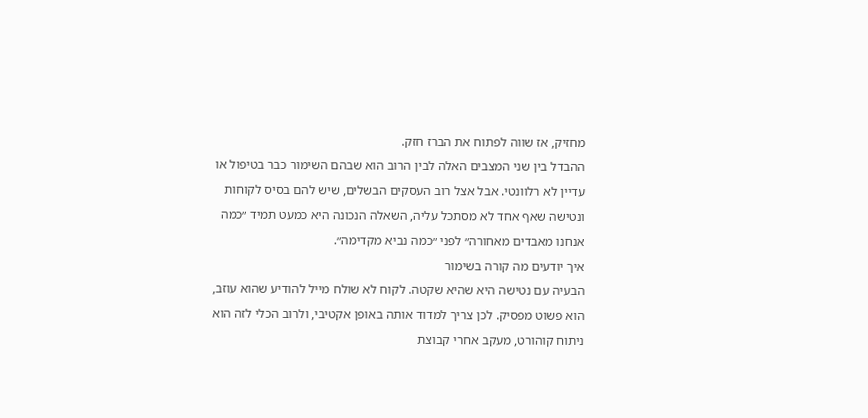מחזיק, אז שווה לפתוח את הברז חזק.
ההבדל בין שני המצבים האלה לבין הרוב הוא שבהם השימור כבר בטיפול או עדיין לא רלוונטי. אבל אצל רוב העסקים הבשלים, שיש להם בסיס לקוחות ונטישה שאף אחד לא מסתכל עליה, השאלה הנכונה היא כמעט תמיד ״כמה אנחנו מאבדים מאחורה״ לפני ״כמה נביא מקדימה״.
איך יודעים מה קורה בשימור
הבעיה עם נטישה היא שהיא שקטה. לקוח לא שולח מייל להודיע שהוא עוזב, הוא פשוט מפסיק. לכן צריך למדוד אותה באופן אקטיבי, ולרוב הכלי לזה הוא ניתוח קוהורט, מעקב אחרי קבוצת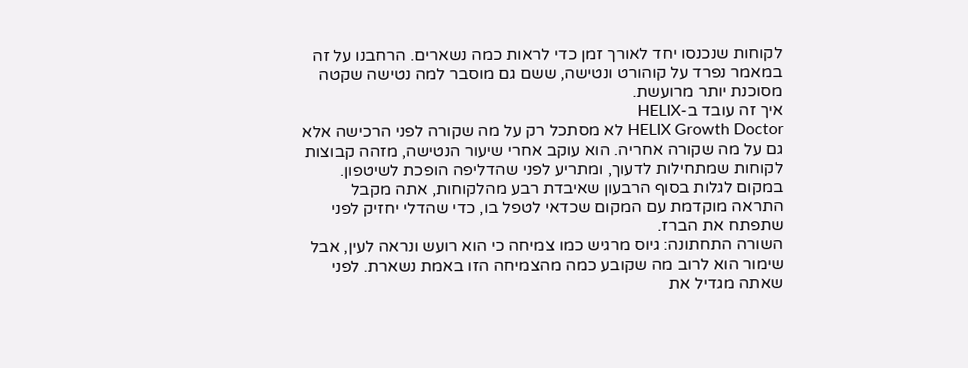לקוחות שנכנסו יחד לאורך זמן כדי לראות כמה נשארים. הרחבנו על זה במאמר נפרד על קוהורט ונטישה, ששם גם מוסבר למה נטישה שקטה מסוכנת יותר מרועשת.
איך זה עובד ב-HELIX
HELIX Growth Doctor לא מסתכל רק על מה שקורה לפני הרכישה אלא גם על מה שקורה אחריה. הוא עוקב אחרי שיעור הנטישה, מזהה קבוצות לקוחות שמתחילות לדעוך, ומתריע לפני שהדליפה הופכת לשיטפון. במקום לגלות בסוף הרבעון שאיבדת רבע מהלקוחות, אתה מקבל התראה מוקדמת עם המקום שכדאי לטפל בו, כדי שהדלי יחזיק לפני שתפתח את הברז.
השורה התחתונה: גיוס מרגיש כמו צמיחה כי הוא רועש ונראה לעין, אבל שימור הוא לרוב מה שקובע כמה מהצמיחה הזו באמת נשארת. לפני שאתה מגדיל את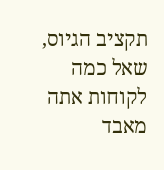תקציב הגיוס, שאל כמה לקוחות אתה מאבד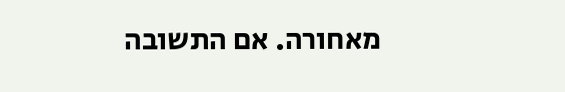מאחורה. אם התשובה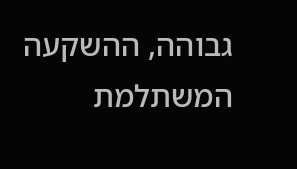גבוהה, ההשקעה המשתלמת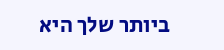ביותר שלך היא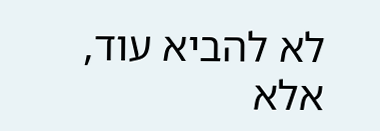לא להביא עוד, אלא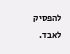להפסיק לאבד.